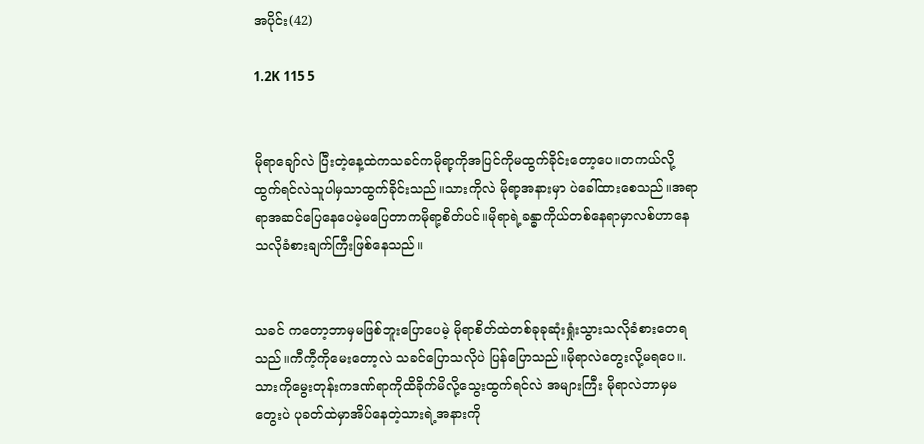အပိုင်း(42)

1.2K 115 5


မိုရာချော်လဲ ပြီးတဲ့နေ့ထဲကသခင်ကမိုရာ့ကိုအပြင်ကိုမထွက်ခိုင်းတော့ပေ။တကယ်လို့ထွက်ရင်လဲသူပါမှသာထွက်ခိုင်းသည်။သားကိုလဲ မိုရာ့အနားမှာ ပဲခေါ်ထားစေသည်။အရာရာအဆင်ပြေနေပေမဲ့မပြေတာကမိုရာ့စိတ်ပင်။မိုရာရဲ့ခန္ဓာကိုယ်တစ်နေရာမှာလစ်ဟာနေသလိုခံစားချက်ကြီးဖြစ်နေသည်။


သခင် ကတော့ဘာမှမဖြစ်ဘူးပြောပေမဲ့ မိုရာစိတ်ထဲတစ်ခုခုဆုံးရှုံးသွားသလိုခံစားတေရသည်။ကီကီ့ကိုမေးတော့လဲ သခင်ပြောသလိုပဲ ပြန်ပြောသည်။မိုရာလဲတွေးလို့မရပေ။.သားကိုမွေးတုန်းကဒဏ်ရာကိုထိခိုက်မိလို့သွေးထွက်ရင်လဲ အများကြီး မိုရာလဲဘာမှမတွေးပဲ ပုခတ်ထဲမှာအိပ်နေတဲ့သားရဲ့အနားကို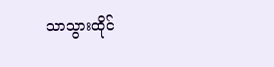သာသွားထိုင်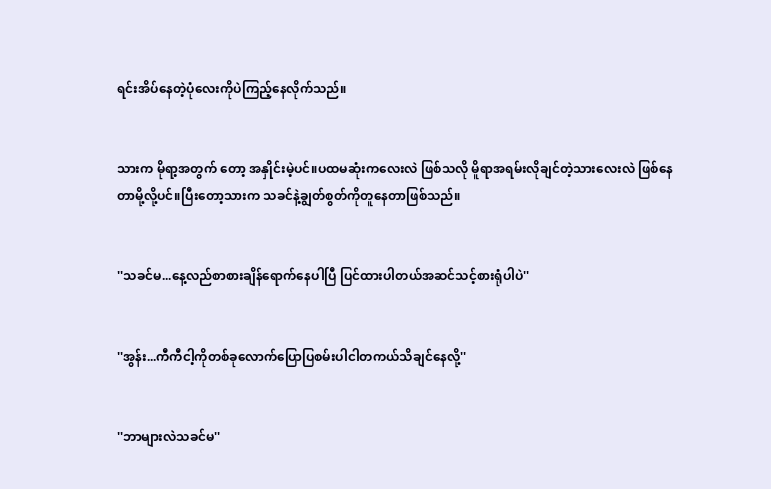ရင်းအိပ်နေတဲ့ပုံလေးကိုပဲကြည့်နေလိုက်သည်။


သားက မိုရာ့အတွက် တော့ အနှိုင်းမဲ့ပင်။ပထမဆုံးကလေးလဲ ဖြစ်သလို မိူရာအရမ်းလိုချင်တဲ့သားလေးလဲ ဖြစ်နေတာမို့လို့ပင်။ပြီးတော့သားက သခင်နဲ့ချွတ်စွတ်ကိုတူနေတာဖြစ်သည်။


''သခင်မ...နေ့လည်စာစားချိန်ရောက်နေပါပြီ ပြင်ထားပါတယ်အဆင်သင့်စားရုံပါပဲ''


''အွန်း...ကီကီငါ့ကိုတစ်ခုလောက်ပြောပြစမ်းပါငါတကယ်သိချင်နေလို့''


''ဘာများလဲသခင်မ''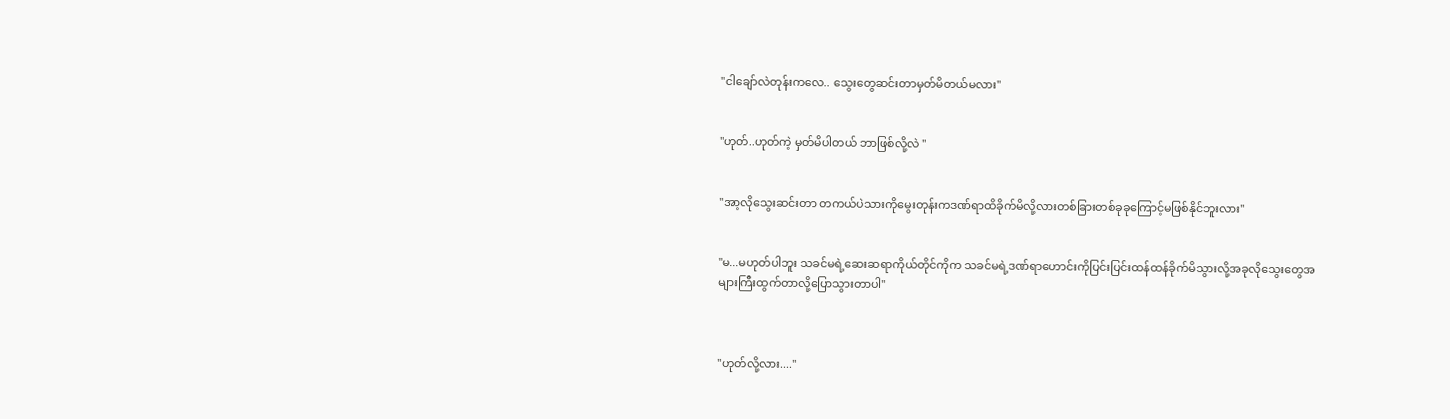''ငါချော်လဲတုန်းကလေ.. သွေးတွေဆင်းတာမှတ်မိတယ်မလား''


''ဟုတ်..ဟုတ်ကဲ့ မှတ်မိပါတယ် ဘာဖြစ်လို့လဲ ''


''အာ့လိုသွေးဆင်းတာ တကယ်ပဲသားကိုမွေးတုန်းကဒဏ်ရာထိခိုက်မိလို့လားတစ်ခြားတစ်ခုခုကြောင့်မဖြစ်နိုင်ဘူးလား''


''မ...မဟုတ်ပါဘူး သခင်မရဲ့ဆေးဆရာကိုယ်တိုင်ကိုက သခင်မရဲ့ဒဏ်ရာဟောင်းကိုပြင်းပြင်းထန်ထန်ခိုက်မိသွားလို့အခုလိုသွေးတွေအများကြီးထွက်တာလို့ပြောသွားတာပါ''



''ဟုတ်လို့လား....''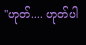''ဟုတ်.... ဟုတ်ပါ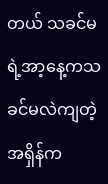တယ် သခင်မရဲ့အာ့နေ့ကသခင်မလဲကျတဲ့အရှိန်က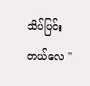သိပ်ပြင်းတယ်လေ ''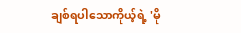ချစ်ရပါသောကိုယ့်ရဲ့ 'မို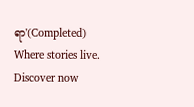ရာ'(Completed) Where stories live. Discover now